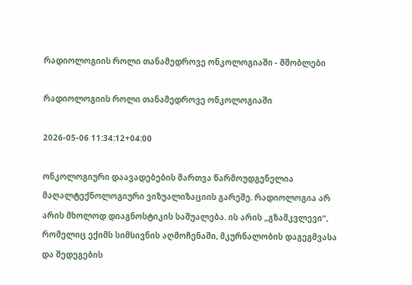რადიოლოგიის როლი თანამედროვე ონკოლოგიაში - მშობლები

რადიოლოგიის როლი თანამედროვე ონკოლოგიაში

2026-05-06 11:34:12+04:00

ონკოლოგიური დაავადებების მართვა წარმოუდგენელია მაღალტექნოლოგიური ვიზუალიზაციის გარეშე. რადიოლოგია არ არის მხოლოდ დიაგნოსტიკის საშუალება. ის არის „გზამკვლევი“, რომელიც ექიმს სიმსივნის აღმოჩენაში, მკურნალობის დაგეგმვასა და შედეგების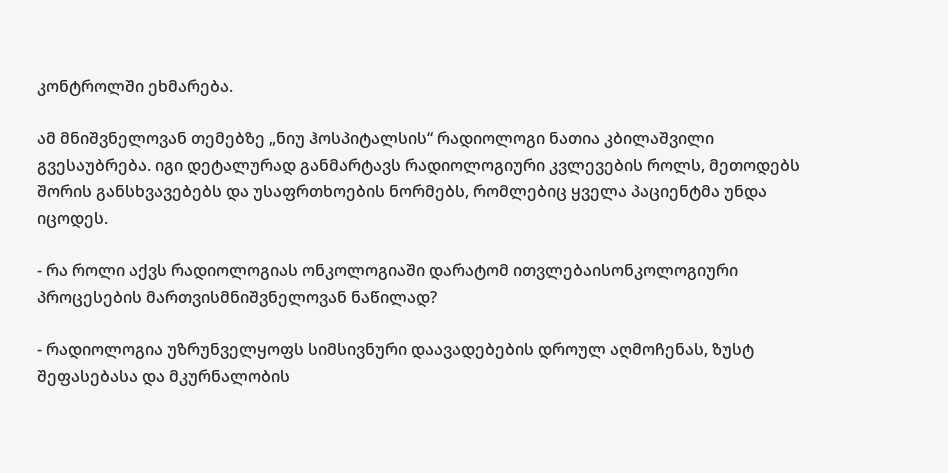კონტროლში ეხმარება.

ამ მნიშვნელოვან თემებზე „ნიუ ჰოსპიტალსის“ რადიოლოგი ნათია კბილაშვილი გვესაუბრება. იგი დეტალურად განმარტავს რადიოლოგიური კვლევების როლს, მეთოდებს შორის განსხვავებებს და უსაფრთხოების ნორმებს, რომლებიც ყველა პაციენტმა უნდა იცოდეს.

- რა როლი აქვს რადიოლოგიას ონკოლოგიაში დარატომ ითვლებაისონკოლოგიური პროცესების მართვისმნიშვნელოვან ნაწილად?

- რადიოლოგია უზრუნველყოფს სიმსივნური დაავადებების დროულ აღმოჩენას, ზუსტ შეფასებასა და მკურნალობის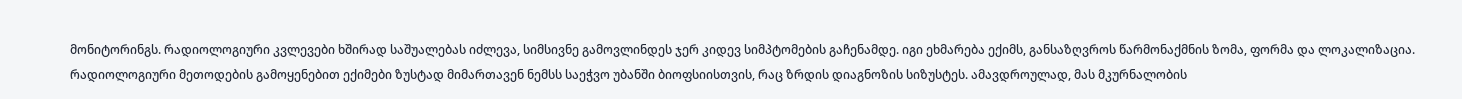მონიტორინგს. რადიოლოგიური კვლევები ხშირად საშუალებას იძლევა, სიმსივნე გამოვლინდეს ჯერ კიდევ სიმპტომების გაჩენამდე. იგი ეხმარება ექიმს, განსაზღვროს წარმონაქმნის ზომა, ფორმა და ლოკალიზაცია. რადიოლოგიური მეთოდების გამოყენებით ექიმები ზუსტად მიმართავენ ნემსს საეჭვო უბანში ბიოფსიისთვის, რაც ზრდის დიაგნოზის სიზუსტეს. ამავდროულად, მას მკურნალობის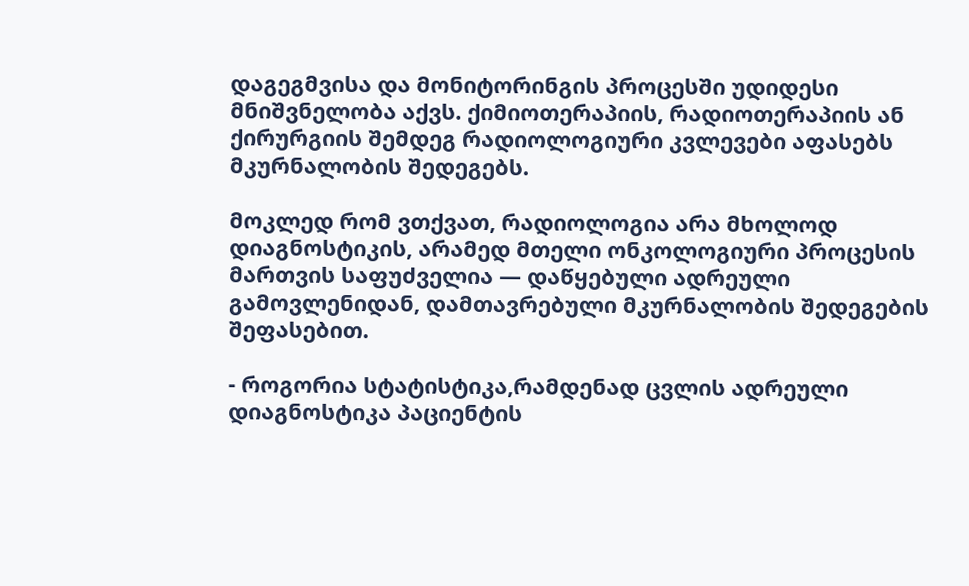დაგეგმვისა და მონიტორინგის პროცესში უდიდესი მნიშვნელობა აქვს. ქიმიოთერაპიის, რადიოთერაპიის ან ქირურგიის შემდეგ რადიოლოგიური კვლევები აფასებს მკურნალობის შედეგებს.

მოკლედ რომ ვთქვათ, რადიოლოგია არა მხოლოდ დიაგნოსტიკის, არამედ მთელი ონკოლოგიური პროცესის მართვის საფუძველია — დაწყებული ადრეული გამოვლენიდან, დამთავრებული მკურნალობის შედეგების შეფასებით.

- როგორია სტატისტიკა,რამდენად ცვლის ადრეული დიაგნოსტიკა პაციენტის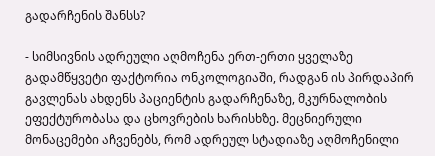გადარჩენის შანსს?

- სიმსივნის ადრეული აღმოჩენა ერთ-ერთი ყველაზე გადამწყვეტი ფაქტორია ონკოლოგიაში, რადგან ის პირდაპირ გავლენას ახდენს პაციენტის გადარჩენაზე, მკურნალობის ეფექტურობასა და ცხოვრების ხარისხზე. მეცნიერული მონაცემები აჩვენებს, რომ ადრეულ სტადიაზე აღმოჩენილი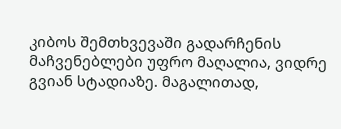კიბოს შემთხვევაში გადარჩენის მაჩვენებლები უფრო მაღალია, ვიდრე გვიან სტადიაზე. მაგალითად,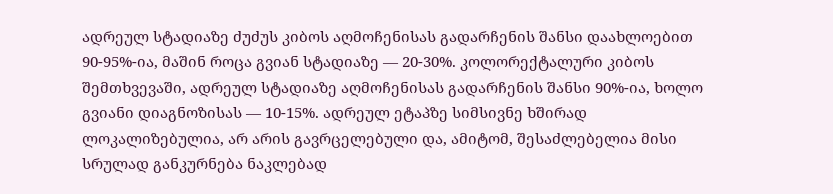ადრეულ სტადიაზე ძუძუს კიბოს აღმოჩენისას გადარჩენის შანსი დაახლოებით 90-95%-ია, მაშინ როცა გვიან სტადიაზე — 20-30%. კოლორექტალური კიბოს შემთხვევაში, ადრეულ სტადიაზე აღმოჩენისას გადარჩენის შანსი 90%-ია, ხოლო გვიანი დიაგნოზისას — 10-15%. ადრეულ ეტაპზე სიმსივნე ხშირად ლოკალიზებულია, არ არის გავრცელებული და, ამიტომ, შესაძლებელია მისი სრულად განკურნება ნაკლებად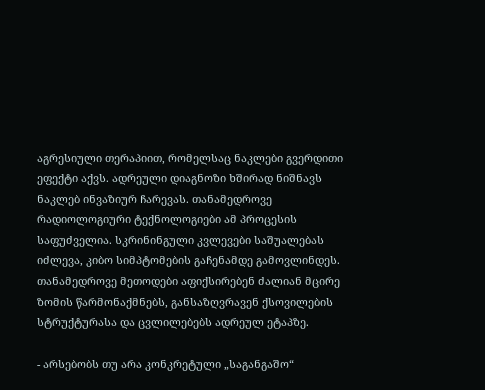აგრესიული თერაპიით, რომელსაც ნაკლები გვერდითი ეფექტი აქვს. ადრეული დიაგნოზი ხშირად ნიშნავს ნაკლებ ინვაზიურ ჩარევას. თანამედროვე რადიოლოგიური ტექნოლოგიები ამ პროცესის საფუძველია. სკრინინგული კვლევები საშუალებას იძლევა, კიბო სიმპტომების გაჩენამდე გამოვლინდეს. თანამედროვე მეთოდები აფიქსირებენ ძალიან მცირე ზომის წარმონაქმნებს, განსაზღვრავენ ქსოვილების სტრუქტურასა და ცვლილებებს ადრეულ ეტაპზე.

- არსებობს თუ არა კონკრეტული „საგანგაშო“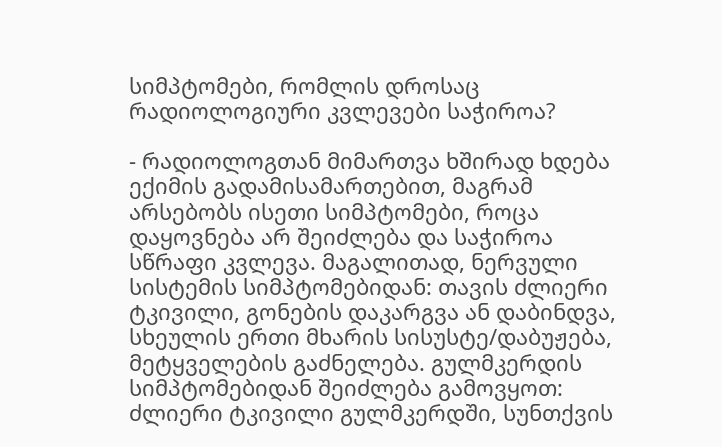სიმპტომები, რომლის დროსაც რადიოლოგიური კვლევები საჭიროა?

- რადიოლოგთან მიმართვა ხშირად ხდება ექიმის გადამისამართებით, მაგრამ არსებობს ისეთი სიმპტომები, როცა დაყოვნება არ შეიძლება და საჭიროა სწრაფი კვლევა. მაგალითად, ნერვული სისტემის სიმპტომებიდან: თავის ძლიერი ტკივილი, გონების დაკარგვა ან დაბინდვა, სხეულის ერთი მხარის სისუსტე/დაბუჟება, მეტყველების გაძნელება. გულმკერდის სიმპტომებიდან შეიძლება გამოვყოთ: ძლიერი ტკივილი გულმკერდში, სუნთქვის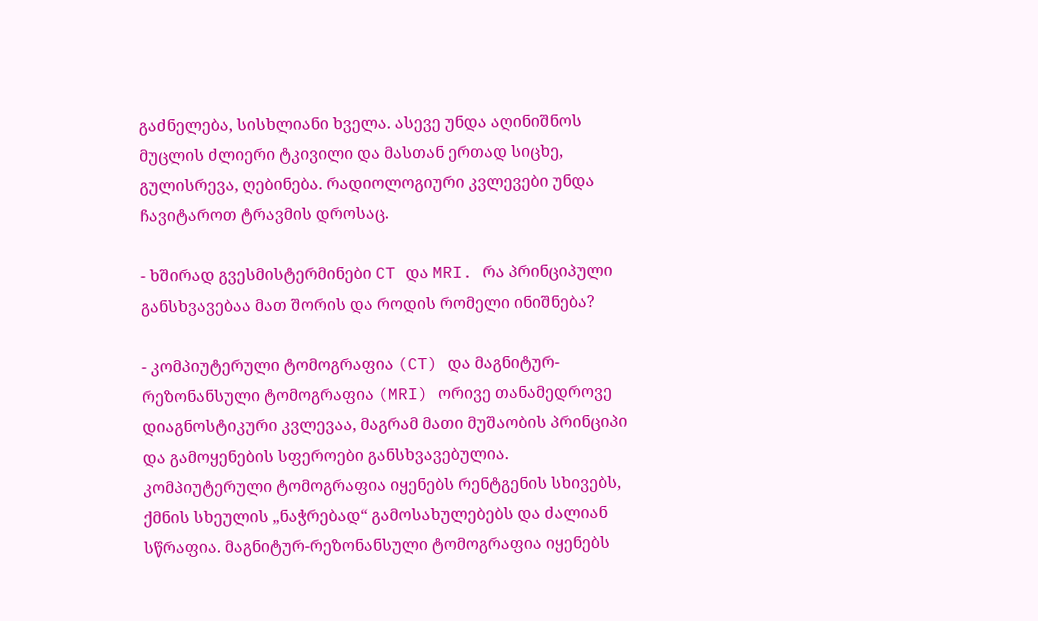გაძნელება, სისხლიანი ხველა. ასევე უნდა აღინიშნოს მუცლის ძლიერი ტკივილი და მასთან ერთად სიცხე, გულისრევა, ღებინება. რადიოლოგიური კვლევები უნდა ჩავიტაროთ ტრავმის დროსაც.

- ხშირად გვესმისტერმინები CT და MRI. რა პრინციპული განსხვავებაა მათ შორის და როდის რომელი ინიშნება?

- კომპიუტერული ტომოგრაფია (CT) და მაგნიტურ-რეზონანსული ტომოგრაფია (MRI) ორივე თანამედროვე დიაგნოსტიკური კვლევაა, მაგრამ მათი მუშაობის პრინციპი და გამოყენების სფეროები განსხვავებულია. კომპიუტერული ტომოგრაფია იყენებს რენტგენის სხივებს, ქმნის სხეულის „ნაჭრებად“ გამოსახულებებს და ძალიან სწრაფია. მაგნიტურ-რეზონანსული ტომოგრაფია იყენებს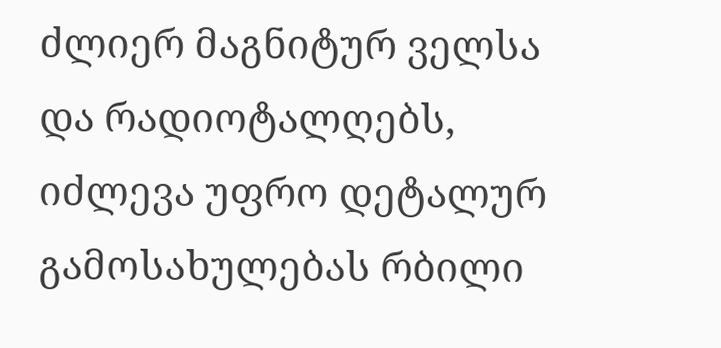ძლიერ მაგნიტურ ველსა და რადიოტალღებს, იძლევა უფრო დეტალურ გამოსახულებას რბილი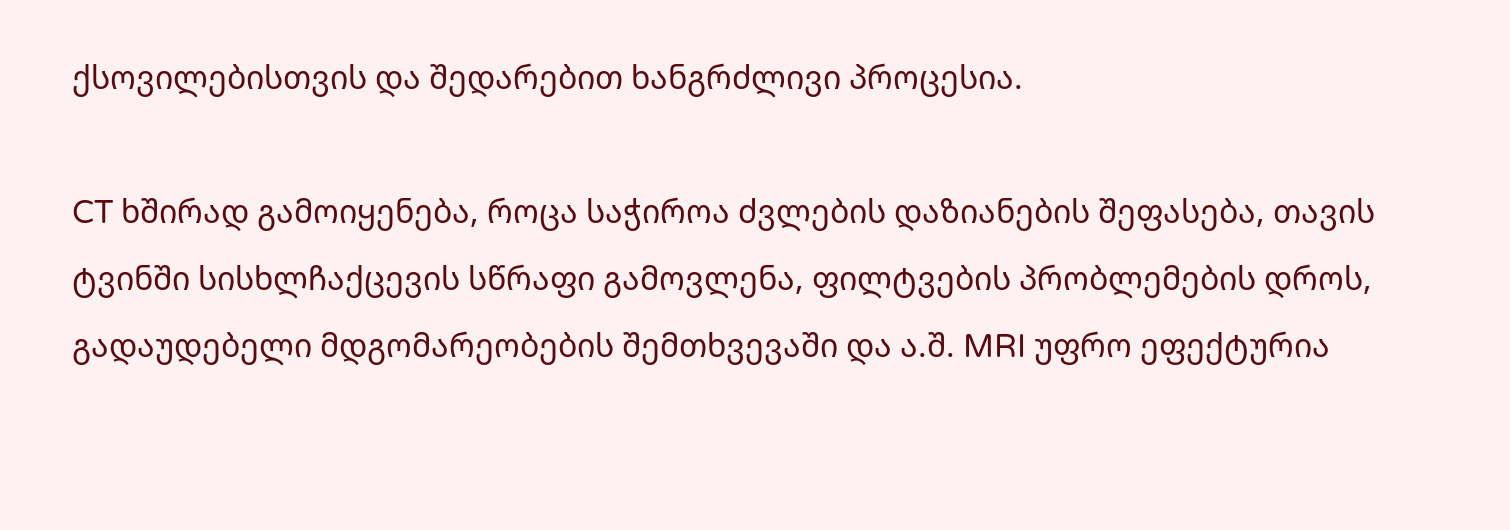ქსოვილებისთვის და შედარებით ხანგრძლივი პროცესია.

CT ხშირად გამოიყენება, როცა საჭიროა ძვლების დაზიანების შეფასება, თავის ტვინში სისხლჩაქცევის სწრაფი გამოვლენა, ფილტვების პრობლემების დროს, გადაუდებელი მდგომარეობების შემთხვევაში და ა.შ. MRI უფრო ეფექტურია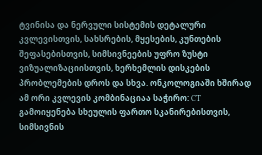ტვინისა და ნერვული სისტემის დეტალური კვლევისთვის, სახსრების, მყესების, კუნთების შეფასებისთვის, სიმსივნეების უფრო ზუსტი ვიზუალიზაციისთვის, ხერხემლის დისკების პრობლემების დროს და სხვა. ონკოლოგიაში ხშირად ამ ორი კვლევის კომბინაციაა საჭირო: CT გამოიყენება სხეულის ფართო სკანირებისთვის, სიმსივნის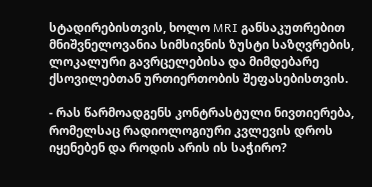სტადირებისთვის, ხოლო MRI განსაკუთრებით მნიშვნელოვანია სიმსივნის ზუსტი საზღვრების, ლოკალური გავრცელებისა და მიმდებარე ქსოვილებთან ურთიერთობის შეფასებისთვის.

- რას წარმოადგენს კონტრასტული ნივთიერება, რომელსაც რადიოლოგიური კვლევის დროს იყენებენ და როდის არის ის საჭირო?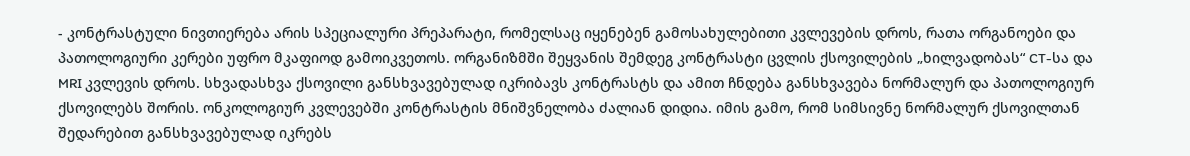- კონტრასტული ნივთიერება არის სპეციალური პრეპარატი, რომელსაც იყენებენ გამოსახულებითი კვლევების დროს, რათა ორგანოები და პათოლოგიური კერები უფრო მკაფიოდ გამოიკვეთოს. ორგანიზმში შეყვანის შემდეგ კონტრასტი ცვლის ქსოვილების „ხილვადობას“ CT-სა და MRI კვლევის დროს. სხვადასხვა ქსოვილი განსხვავებულად იკრიბავს კონტრასტს და ამით ჩნდება განსხვავება ნორმალურ და პათოლოგიურ ქსოვილებს შორის. ონკოლოგიურ კვლევებში კონტრასტის მნიშვნელობა ძალიან დიდია. იმის გამო, რომ სიმსივნე ნორმალურ ქსოვილთან შედარებით განსხვავებულად იკრებს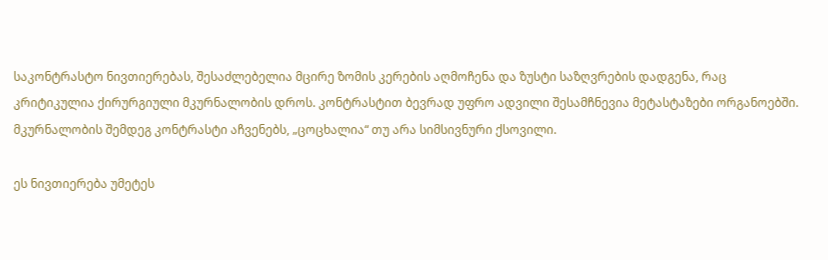საკონტრასტო ნივთიერებას, შესაძლებელია მცირე ზომის კერების აღმოჩენა და ზუსტი საზღვრების დადგენა, რაც კრიტიკულია ქირურგიული მკურნალობის დროს. კონტრასტით ბევრად უფრო ადვილი შესამჩნევია მეტასტაზები ორგანოებში. მკურნალობის შემდეგ კონტრასტი აჩვენებს, „ცოცხალია“ თუ არა სიმსივნური ქსოვილი.

ეს ნივთიერება უმეტეს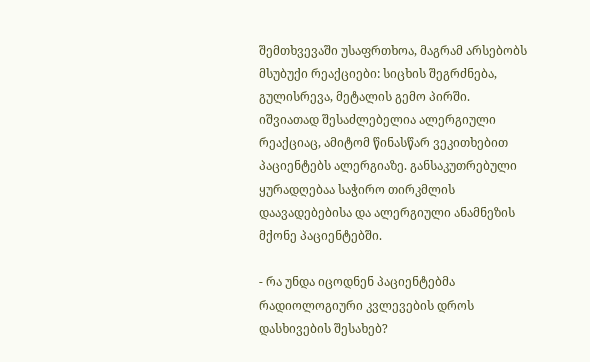შემთხვევაში უსაფრთხოა, მაგრამ არსებობს მსუბუქი რეაქციები: სიცხის შეგრძნება, გულისრევა, მეტალის გემო პირში. იშვიათად შესაძლებელია ალერგიული რეაქციაც, ამიტომ წინასწარ ვეკითხებით პაციენტებს ალერგიაზე. განსაკუთრებული ყურადღებაა საჭირო თირკმლის დაავადებებისა და ალერგიული ანამნეზის მქონე პაციენტებში.

- რა უნდა იცოდნენ პაციენტებმა რადიოლოგიური კვლევების დროს დასხივების შესახებ?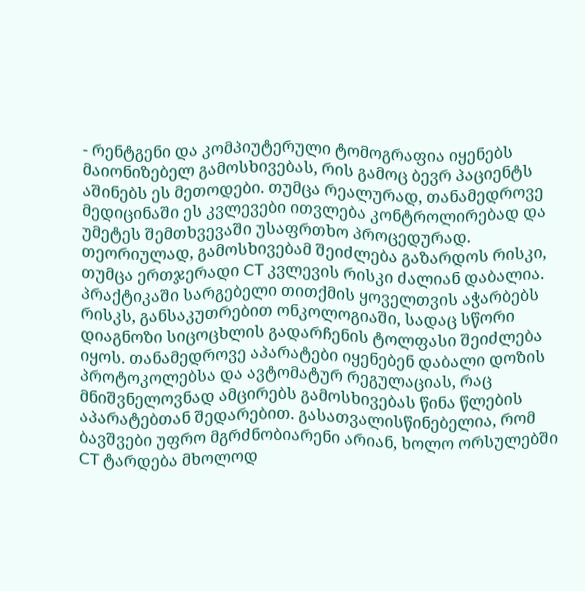- რენტგენი და კომპიუტერული ტომოგრაფია იყენებს მაიონიზებელ გამოსხივებას, რის გამოც ბევრ პაციენტს აშინებს ეს მეთოდები. თუმცა რეალურად, თანამედროვე მედიცინაში ეს კვლევები ითვლება კონტროლირებად და უმეტეს შემთხვევაში უსაფრთხო პროცედურად. თეორიულად, გამოსხივებამ შეიძლება გაზარდოს რისკი, თუმცა ერთჯერადი CT კვლევის რისკი ძალიან დაბალია. პრაქტიკაში სარგებელი თითქმის ყოველთვის აჭარბებს რისკს, განსაკუთრებით ონკოლოგიაში, სადაც სწორი დიაგნოზი სიცოცხლის გადარჩენის ტოლფასი შეიძლება იყოს. თანამედროვე აპარატები იყენებენ დაბალი დოზის პროტოკოლებსა და ავტომატურ რეგულაციას, რაც მნიშვნელოვნად ამცირებს გამოსხივებას წინა წლების აპარატებთან შედარებით. გასათვალისწინებელია, რომ ბავშვები უფრო მგრძნობიარენი არიან, ხოლო ორსულებში CT ტარდება მხოლოდ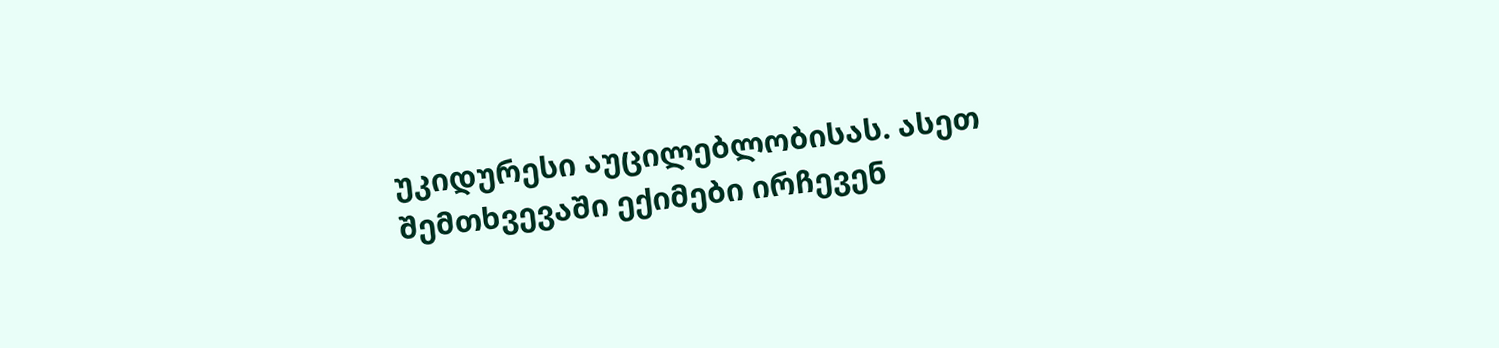უკიდურესი აუცილებლობისას. ასეთ შემთხვევაში ექიმები ირჩევენ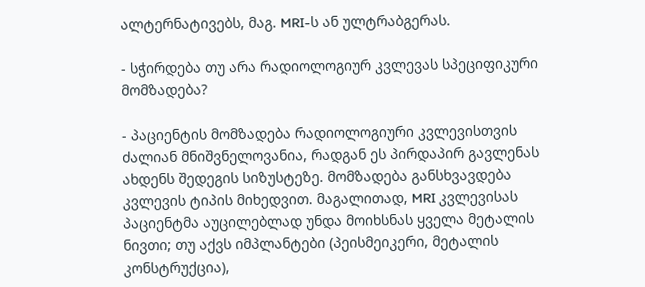ალტერნატივებს, მაგ. MRI-ს ან ულტრაბგერას.

- სჭირდება თუ არა რადიოლოგიურ კვლევას სპეციფიკური მომზადება?

- პაციენტის მომზადება რადიოლოგიური კვლევისთვის ძალიან მნიშვნელოვანია, რადგან ეს პირდაპირ გავლენას ახდენს შედეგის სიზუსტეზე. მომზადება განსხვავდება კვლევის ტიპის მიხედვით. მაგალითად, MRI კვლევისას პაციენტმა აუცილებლად უნდა მოიხსნას ყველა მეტალის ნივთი; თუ აქვს იმპლანტები (პეისმეიკერი, მეტალის კონსტრუქცია),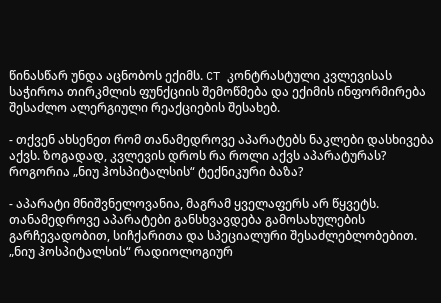წინასწარ უნდა აცნობოს ექიმს. CT კონტრასტული კვლევისას საჭიროა თირკმლის ფუნქციის შემოწმება და ექიმის ინფორმირება შესაძლო ალერგიული რეაქციების შესახებ.

- თქვენ ახსენეთ რომ თანამედროვე აპარატებს ნაკლები დასხივება აქვს. ზოგადად, კვლევის დროს რა როლი აქვს აპარატურას? როგორია „ნიუ ჰოსპიტალსის“ ტექნიკური ბაზა?

- აპარატი მნიშვნელოვანია, მაგრამ ყველაფერს არ წყვეტს. თანამედროვე აპარატები განსხვავდება გამოსახულების გარჩევადობით, სიჩქარითა და სპეციალური შესაძლებლობებით. „ნიუ ჰოსპიტალსის“ რადიოლოგიურ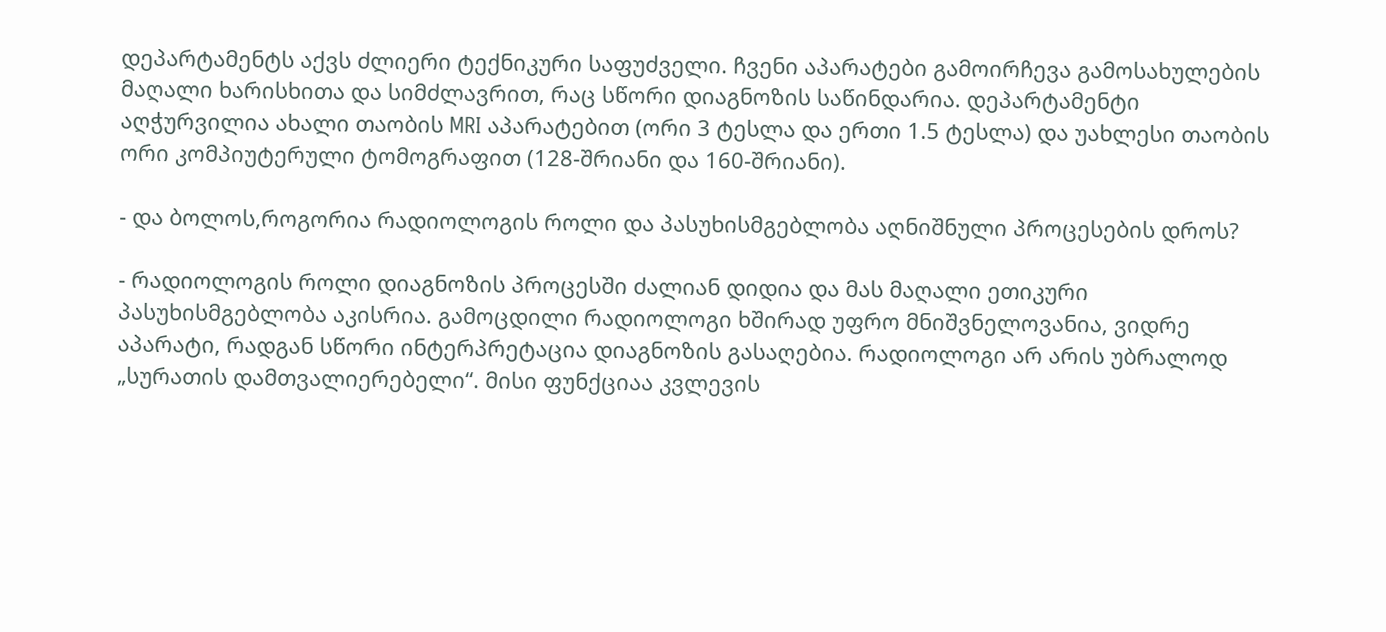დეპარტამენტს აქვს ძლიერი ტექნიკური საფუძველი. ჩვენი აპარატები გამოირჩევა გამოსახულების მაღალი ხარისხითა და სიმძლავრით, რაც სწორი დიაგნოზის საწინდარია. დეპარტამენტი აღჭურვილია ახალი თაობის MRI აპარატებით (ორი 3 ტესლა და ერთი 1.5 ტესლა) და უახლესი თაობის ორი კომპიუტერული ტომოგრაფით (128-შრიანი და 160-შრიანი).

- და ბოლოს,როგორია რადიოლოგის როლი და პასუხისმგებლობა აღნიშნული პროცესების დროს?

- რადიოლოგის როლი დიაგნოზის პროცესში ძალიან დიდია და მას მაღალი ეთიკური პასუხისმგებლობა აკისრია. გამოცდილი რადიოლოგი ხშირად უფრო მნიშვნელოვანია, ვიდრე აპარატი, რადგან სწორი ინტერპრეტაცია დიაგნოზის გასაღებია. რადიოლოგი არ არის უბრალოდ „სურათის დამთვალიერებელი“. მისი ფუნქციაა კვლევის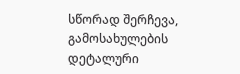სწორად შერჩევა, გამოსახულების დეტალური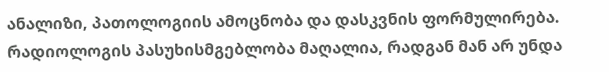ანალიზი, პათოლოგიის ამოცნობა და დასკვნის ფორმულირება. რადიოლოგის პასუხისმგებლობა მაღალია, რადგან მან არ უნდა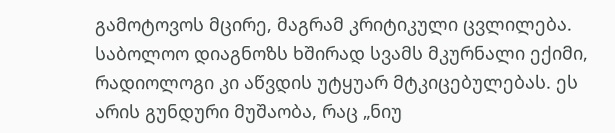გამოტოვოს მცირე, მაგრამ კრიტიკული ცვლილება. საბოლოო დიაგნოზს ხშირად სვამს მკურნალი ექიმი, რადიოლოგი კი აწვდის უტყუარ მტკიცებულებას. ეს არის გუნდური მუშაობა, რაც „ნიუ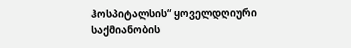ჰოსპიტალსის“ ყოველდღიური საქმიანობის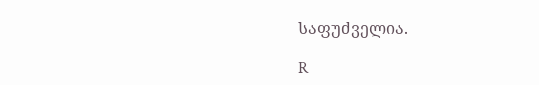საფუძველია.

R